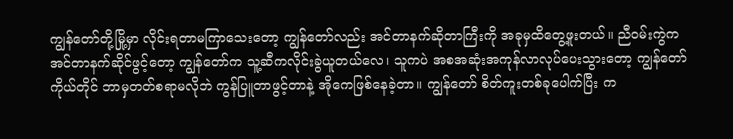ကျွန်တော်တို့မြို့မှာ လိုင်းရတာမကြာသေးတော့ ကျွန်တော်လည်း အင်တာနက်ဆိုတာကြီးကို အခုမှထိတွေ့ဖူးတယ်။ ညီဝမ်းကွဲက အင်တာနက်ဆိုင်ဖွင့်တော့ ကျွန်တော်က သူ့ဆီကလိုင်းခွဲယူတယ်လေ၊ သူကပဲ အစအဆုံးအကုန်လာလုပ်ပေးသွားတော့ ကျွန်တော်ကိုယ်တိုင် ဘာမှတတ်စရာမလိုဘဲ ကွန်ပြူတာဖွင့်တာနဲ့ အိုကေဖြစ်နေခဲ့တာ။ ကျွန်တော် စိတ်ကူးတစ်ခုပေါက်ပြီး က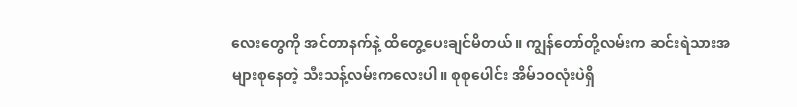လေးတွေကို အင်တာနက်နဲ့ ထိတွေ့ပေးချင်မိတယ်။ ကျွန်တော်တို့လမ်းက ဆင်းရဲသားအများစုနေတဲ့ သီးသန့်လမ်းကလေးပါ။ စုစုပေါင်း အိမ်၁ဝလုံးပဲရှိ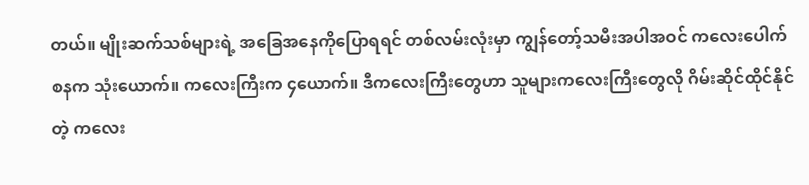တယ်။ မျိုးဆက်သစ်များရဲ့ အခြေအနေကိုပြောရရင် တစ်လမ်းလုံးမှာ ကျွန်တော့်သမီးအပါအဝင် ကလေးပေါက်စနက သုံးယောက်။ ကလေးကြီးက ၄ယောက်။ ဒီကလေးကြီးတွေဟာ သူများကလေးကြီးတွေလို ဂိမ်းဆိုင်ထိုင်နိုင်တဲ့ ကလေး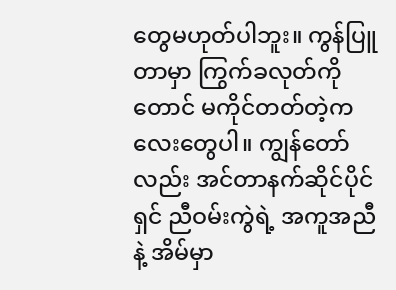တွေမဟုတ်ပါဘူး။ ကွန်ပြူတာမှာ ကြွက်ခလုတ်ကိုတောင် မကိုင်တတ်တဲ့ကလေးတွေပါ။ ကျွန်တော်လည်း အင်တာနက်ဆိုင်ပိုင်ရှင် ညီဝမ်းကွဲရဲ့ အကူအညီနဲ့ အိမ်မှာ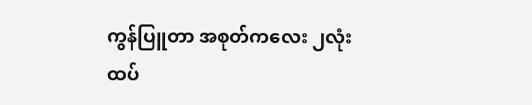ကွန်ပြူတာ အစုတ်ကလေး ၂လုံးထပ်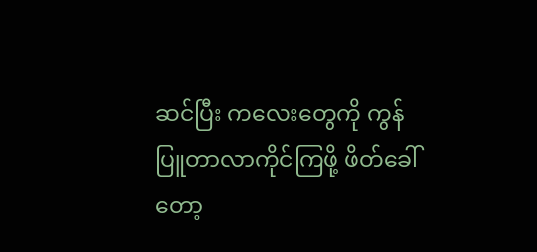ဆင်ပြီး ကလေးတွေကို ကွန်ပြူတာလာကိုင်ကြဖို့ ဖိတ်ခေါ်တော့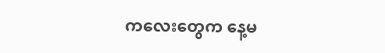ကလေးတွေက နေ့မ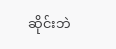ဆိုင်းဘဲ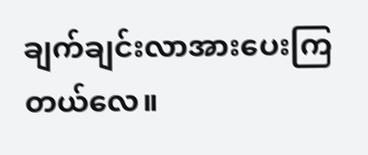ချက်ချင်းလာအားပေးကြတယ်လေ။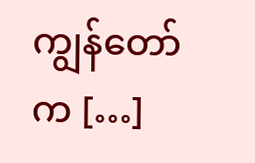ကျွန်တော်က […]